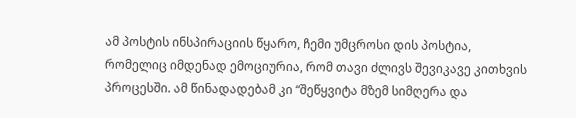ამ პოსტის ინსპირაციის წყარო, ჩემი უმცროსი დის პოსტია, რომელიც იმდენად ემოციურია, რომ თავი ძლივს შევიკავე კითხვის პროცესში. ამ წინადადებამ კი “შეწყვიტა მზემ სიმღერა და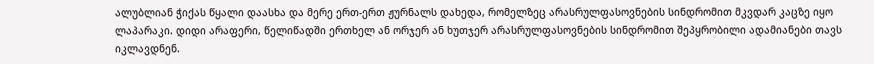ალუბლიან ჭიქას წყალი დაასხა და მერე ერთ-ერთ ჟურნალს დახედა, რომელზეც არასრულფასოვნების სინდრომით მკვდარ კაცზე იყო ლაპარაკი. დიდი არაფერი, წელიწადში ერთხელ ან ორჯერ ან ხუთჯერ არასრულფასოვნების სინდრომით შეპყრობილი ადამიანები თავს იკლავდნენ.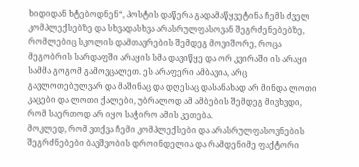ხიდიდან ხტებოდნენ“, პოსტის დაწერა გადამაწყვეტინა ჩემს ძველ კომპლექსებზე და სხვადასხვა არასრულფასოვან შეგრძენებებზე, რომლებიც სკოლის დამთავრების შემდეგ მოვიშორე, როცა მეგობრის სარდაფში არაყის სმა დავიწყე და ორ კვირაში ის არაყი სამმა გოგომ გამოვცალეთ. ეს არაფერი ამბავია, არც გავლოთებულვარ და მაშინაც და დღესაც დასანახად არ მინდა ლოთი კაცები და ლოთი ქალები, უბრალოდ ამ ამბების შემდეგ მივხვდი, რომ საერთოდ არ იყო საჭირო ამის კეთება.
მოკლედ, რომ ვთქვა ჩემი კომპლექსები და არასრულფასოვნების შეგრძნებები ბავშვობის დროინდელია და რამდენიმე ფაქტორი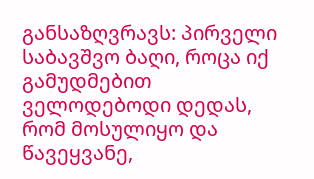განსაზღვრავს: პირველი საბავშვო ბაღი, როცა იქ გამუდმებით ველოდებოდი დედას, რომ მოსულიყო და წავეყვანე,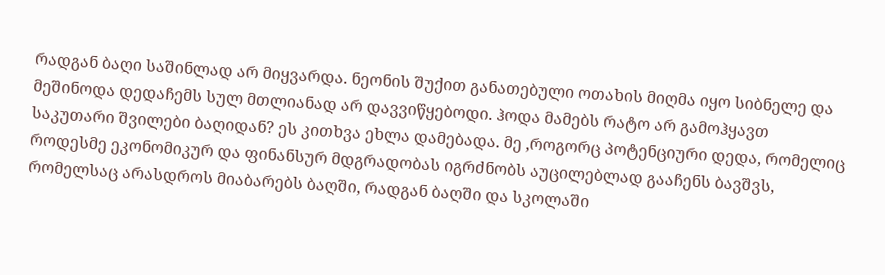რადგან ბაღი საშინლად არ მიყვარდა. ნეონის შუქით განათებული ოთახის მიღმა იყო სიბნელე და მეშინოდა დედაჩემს სულ მთლიანად არ დავვიწყებოდი. ჰოდა მამებს რატო არ გამოჰყავთ საკუთარი შვილები ბაღიდან? ეს კითხვა ეხლა დამებადა. მე ,როგორც პოტენციური დედა, რომელიც როდესმე ეკონომიკურ და ფინანსურ მდგრადობას იგრძნობს აუცილებლად გააჩენს ბავშვს, რომელსაც არასდროს მიაბარებს ბაღში, რადგან ბაღში და სკოლაში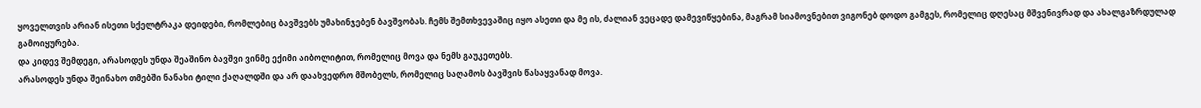ყოველთვის არიან ისეთი სქელტრაკა დეიდები, რომლებიც ბავშვებს უმახინჯებენ ბავშვობას. ჩემს შემთხვევაშიც იყო ასეთი და მე ის, ძალიან ვეცადე დამევიწყებინა, მაგრამ სიამოვნებით ვიგონებ დოდო გამგეს, რომელიც დღესაც მშვენივრად და ახალგაზრდულად გამოიყურება.
და კიდევ შემდეგი, არასოდეს უნდა შეაშინო ბავშვი ვინმე ექიმი აიბოლიტით, რომელიც მოვა და ნემს გაუკეთებს.
არასოდეს უნდა შეინახო თმებში ნანახი ტილი ქაღალდში და არ დაახვედრო მშობელს, რომელიც საღამოს ბავშვის წასაყვანად მოვა.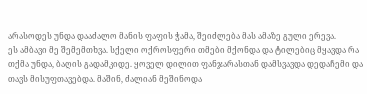არასოდეს უნდა დააძალო მანის ფაფის ჭამა, შეიძლება მას ამაზე გული ერევა.
ეს ამბავი მე შემემთხვა. სქელი ოქროსფერი თმები მქონდა და ტილებიც მყავდა რა თქმა უნდა, ბაღის გადამკიდე. ყოველ დილით ფანჯარასთან დამსვავდა დედაჩემი და თავს მისუფთავებდა. მაშინ, ძალიან მეშინოდა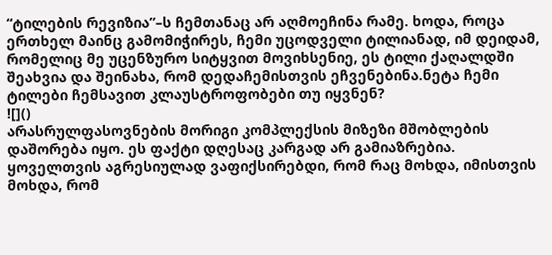“ტილების რევიზია”–ს ჩემთანაც არ აღმოეჩინა რამე. ხოდა, როცა ერთხელ მაინც გამომიჭირეს, ჩემი უცოდველი ტილიანად, იმ დეიდამ, რომელიც მე უცენზურო სიტყვით მოვიხსენიე, ეს ტილი ქაღალდში შეახვია და შეინახა, რომ დედაჩემისთვის ეჩვენებინა.ნეტა ჩემი ტილები ჩემსავით კლაუსტროფობები თუ იყვნენ?
![]()
არასრულფასოვნების მორიგი კომპლექსის მიზეზი მშობლების დაშორება იყო. ეს ფაქტი დღესაც კარგად არ გამიაზრებია. ყოველთვის აგრესიულად ვაფიქსირებდი, რომ რაც მოხდა, იმისთვის მოხდა, რომ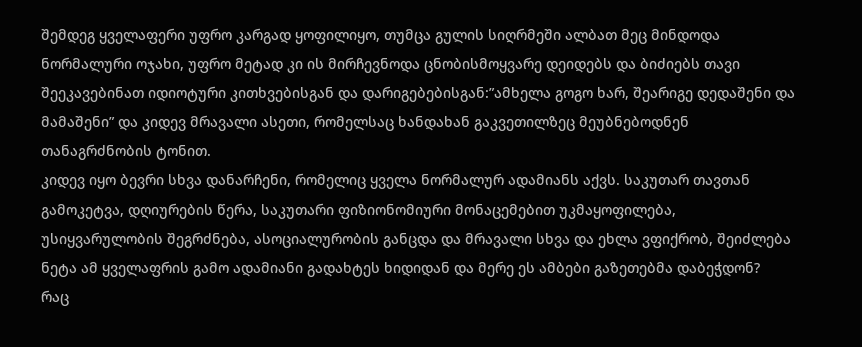შემდეგ ყველაფერი უფრო კარგად ყოფილიყო, თუმცა გულის სიღრმეში ალბათ მეც მინდოდა ნორმალური ოჯახი, უფრო მეტად კი ის მირჩევნოდა ცნობისმოყვარე დეიდებს და ბიძიებს თავი შეეკავებინათ იდიოტური კითხვებისგან და დარიგებებისგან:”ამხელა გოგო ხარ, შეარიგე დედაშენი და მამაშენი” და კიდევ მრავალი ასეთი, რომელსაც ხანდახან გაკვეთილზეც მეუბნებოდნენ თანაგრძნობის ტონით.
კიდევ იყო ბევრი სხვა დანარჩენი, რომელიც ყველა ნორმალურ ადამიანს აქვს. საკუთარ თავთან გამოკეტვა, დღიურების წერა, საკუთარი ფიზიონომიური მონაცემებით უკმაყოფილება, უსიყვარულობის შეგრძნება, ასოციალურობის განცდა და მრავალი სხვა და ეხლა ვფიქრობ, შეიძლება ნეტა ამ ყველაფრის გამო ადამიანი გადახტეს ხიდიდან და მერე ეს ამბები გაზეთებმა დაბეჭდონ?
რაც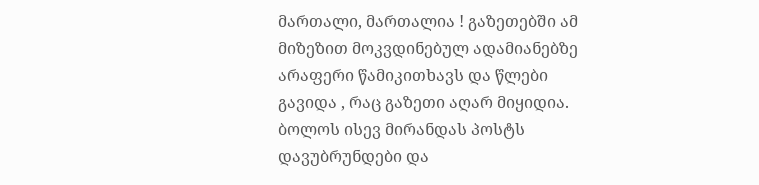მართალი, მართალია ! გაზეთებში ამ მიზეზით მოკვდინებულ ადამიანებზე არაფერი წამიკითხავს და წლები გავიდა , რაც გაზეთი აღარ მიყიდია.
ბოლოს ისევ მირანდას პოსტს დავუბრუნდები და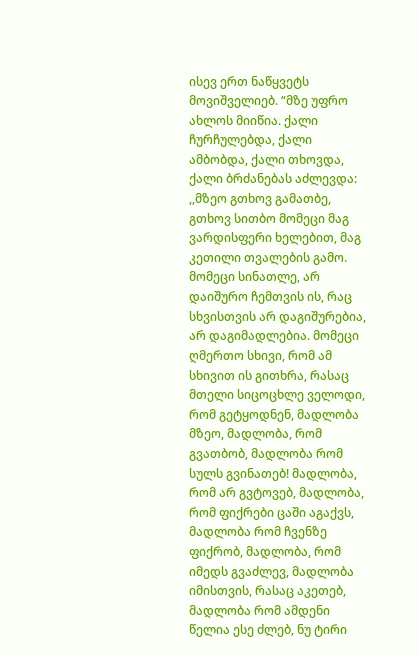ისევ ერთ ნაწყვეტს მოვიშველიებ. “მზე უფრო ახლოს მიიწია. ქალი ჩურჩულებდა, ქალი ამბობდა, ქალი თხოვდა, ქალი ბრძანებას აძლევდა: ,,მზეო გთხოვ გამათბე, გთხოვ სითბო მომეცი მაგ ვარდისფერი ხელებით, მაგ კეთილი თვალების გამო. მომეცი სინათლე, არ დაიშურო ჩემთვის ის, რაც სხვისთვის არ დაგიშურებია, არ დაგიმადლებია. მომეცი ღმერთო სხივი, რომ ამ სხივით ის გითხრა, რასაც მთელი სიცოცხლე ველოდი, რომ გეტყოდნენ, მადლობა მზეო, მადლობა, რომ გვათბობ, მადლობა რომ სულს გვინათებ! მადლობა, რომ არ გვტოვებ, მადლობა, რომ ფიქრები ცაში აგაქვს, მადლობა რომ ჩვენზე ფიქრობ, მადლობა, რომ იმედს გვაძლევ, მადლობა იმისთვის, რასაც აკეთებ, მადლობა რომ ამდენი წელია ესე ძლებ, ნუ ტირი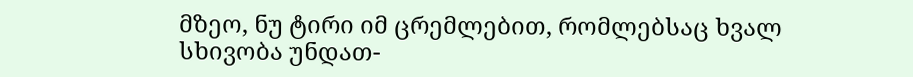მზეო, ნუ ტირი იმ ცრემლებით, რომლებსაც ხვალ სხივობა უნდათ-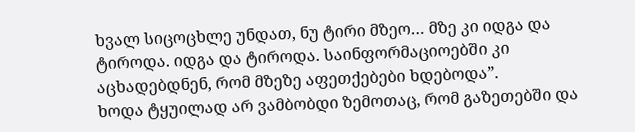ხვალ სიცოცხლე უნდათ, ნუ ტირი მზეო… მზე კი იდგა და ტიროდა. იდგა და ტიროდა. საინფორმაციოებში კი აცხადებდნენ, რომ მზეზე აფეთქებები ხდებოდა”.
ხოდა ტყუილად არ ვამბობდი ზემოთაც, რომ გაზეთებში და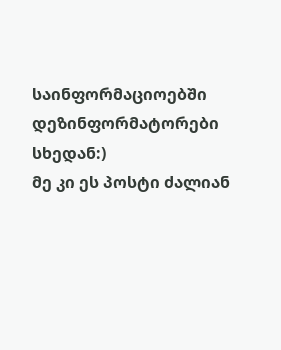საინფორმაციოებში დეზინფორმატორები სხედან:)
მე კი ეს პოსტი ძალიან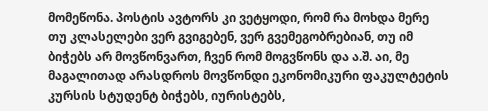მომეწონა. პოსტის ავტორს კი ვეტყოდი, რომ რა მოხდა მერე თუ კლასელები ვერ გვიგებენ, ვერ გვემეგობრებიან, თუ იმ ბიჭებს არ მოვწონვართ, ჩვენ რომ მოგვწონს და ა.შ. აი, მე მაგალითად არასდროს მოვწონდი ეკონომიკური ფაკულტეტის კურსის სტუდენტ ბიჭებს, იურისტებს,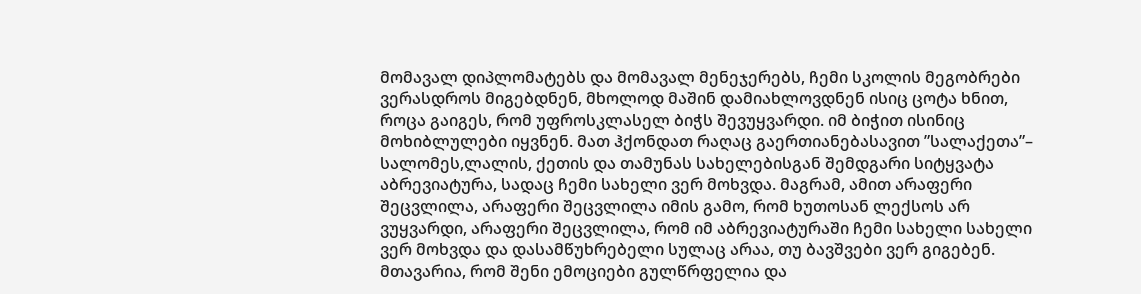მომავალ დიპლომატებს და მომავალ მენეჯერებს, ჩემი სკოლის მეგობრები ვერასდროს მიგებდნენ, მხოლოდ მაშინ დამიახლოვდნენ ისიც ცოტა ხნით, როცა გაიგეს, რომ უფროსკლასელ ბიჭს შევუყვარდი. იმ ბიჭით ისინიც მოხიბლულები იყვნენ. მათ ჰქონდათ რაღაც გაერთიანებასავით ”სალაქეთა”– სალომეს,ლალის, ქეთის და თამუნას სახელებისგან შემდგარი სიტყვატა აბრევიატურა, სადაც ჩემი სახელი ვერ მოხვდა. მაგრამ, ამით არაფერი შეცვლილა, არაფერი შეცვლილა იმის გამო, რომ ხუთოსან ლექსოს არ ვუყვარდი, არაფერი შეცვლილა, რომ იმ აბრევიატურაში ჩემი სახელი სახელი ვერ მოხვდა და დასამწუხრებელი სულაც არაა, თუ ბავშვები ვერ გიგებენ.
მთავარია, რომ შენი ემოციები გულწრფელია და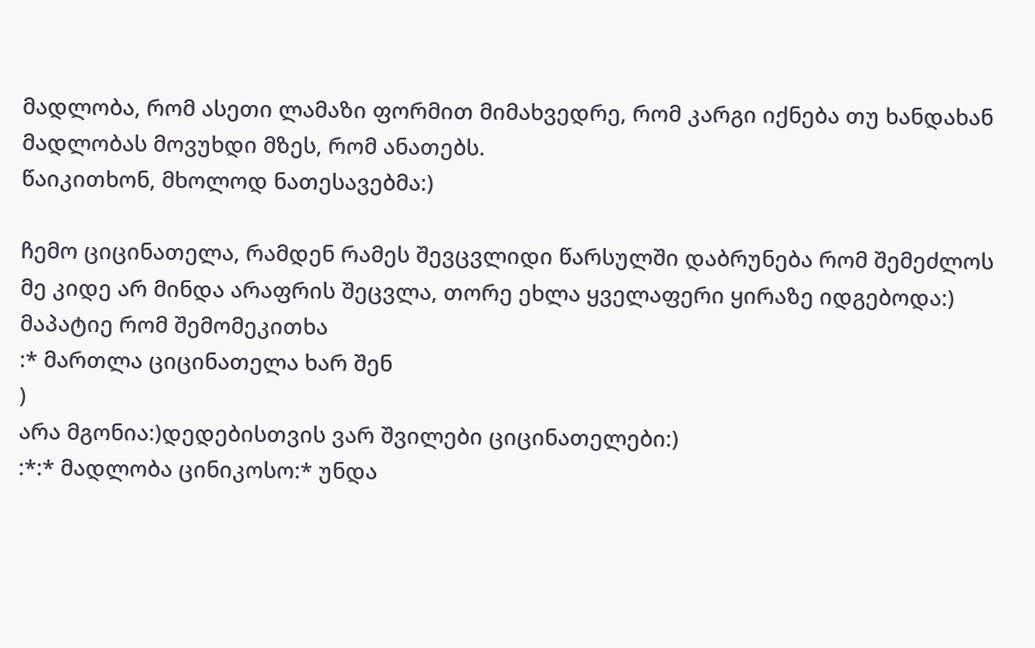მადლობა, რომ ასეთი ლამაზი ფორმით მიმახვედრე, რომ კარგი იქნება თუ ხანდახან მადლობას მოვუხდი მზეს, რომ ანათებს.
წაიკითხონ, მხოლოდ ნათესავებმა:)

ჩემო ციცინათელა, რამდენ რამეს შევცვლიდი წარსულში დაბრუნება რომ შემეძლოს
მე კიდე არ მინდა არაფრის შეცვლა, თორე ეხლა ყველაფერი ყირაზე იდგებოდა:)
მაპატიე რომ შემომეკითხა
:* მართლა ციცინათელა ხარ შენ
)
არა მგონია:)დედებისთვის ვარ შვილები ციცინათელები:)
:*:* მადლობა ცინიკოსო:* უნდა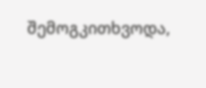შემოგკითხვოდა,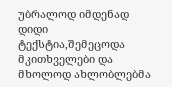უბრალოდ იმდენად დიდი ტექსტია,შემეცოდა მკითხველები და მხოლოდ ახლობლებმა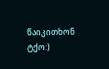წაიკითხონ ტქო:)